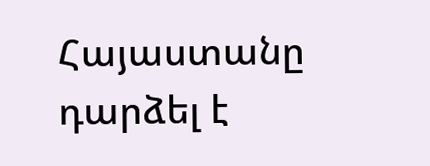Հայաստանը դարձել է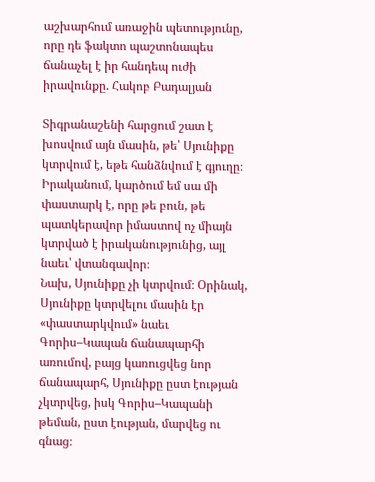աշխարհում առաջին պետությունը, որը դե ֆակտո պաշտոնապես ճանաչել է իր հանդեպ ուժի իրավունքը. Հակոբ Բադալյան

Տիգրանաշենի հարցում շատ է խոսվում այն մասին, թե՝ Սյունիքը կտրվում է, եթե հանձնվում է գյուղը։
Իրականում, կարծում եմ սա մի փաստարկ է, որը թե բուն, թե պատկերավոր իմաստով ոչ միայն կտրված է իրականությունից, այլ նաեւ՝ վտանգավոր։
Նախ, Սյունիքը չի կտրվում։ Օրինակ, Սյունիքը կտրվելու մասին էր «փաստարկվում» նաեւ Գորիս–Կապան ճանապարհի առումով, բայց կառուցվեց նոր ճանապարհ, Սյունիքը ըստ էության չկտրվեց, իսկ Գորիս–Կապանի թեման, ըստ էության, մարվեց ու գնաց։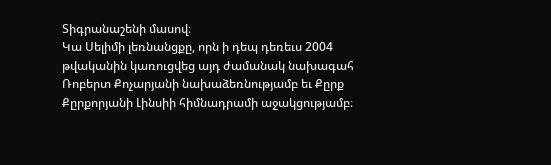Տիգրանաշենի մասով։
Կա Սելիմի լեռնանցքը, որն ի դեպ դեռեւս 2004 թվականին կառուցվեց այդ ժամանակ նախագահ Ռոբերտ Քոչարյանի նախաձեռնությամբ եւ Քըրք Քըրքորյանի Լինսիի հիմնադրամի աջակցությամբ։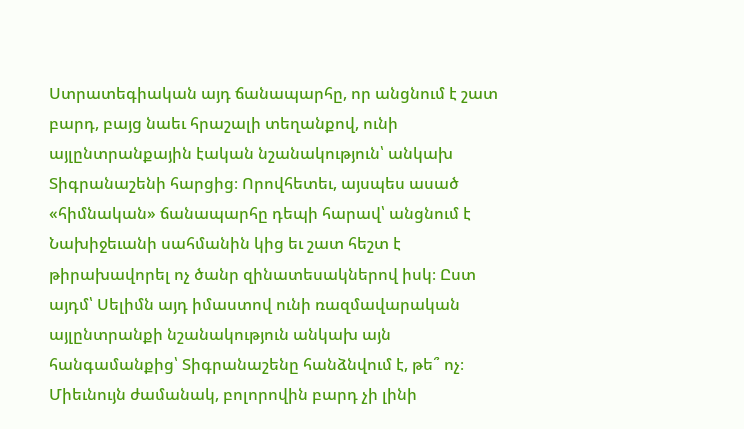Ստրատեգիական այդ ճանապարհը, որ անցնում է շատ բարդ, բայց նաեւ հրաշալի տեղանքով, ունի այլընտրանքային էական նշանակություն՝ անկախ Տիգրանաշենի հարցից։ Որովհետեւ, այսպես ասած «հիմնական» ճանապարհը դեպի հարավ՝ անցնում է Նախիջեւանի սահմանին կից եւ շատ հեշտ է թիրախավորել ոչ ծանր զինատեսակներով իսկ։ Ըստ այդմ՝ Սելիմն այդ իմաստով ունի ռազմավարական այլընտրանքի նշանակություն անկախ այն հանգամանքից՝ Տիգրանաշենը հանձնվում է, թե՞ ոչ։
Միեւնույն ժամանակ, բոլորովին բարդ չի լինի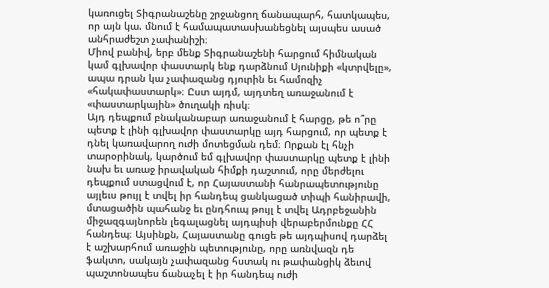կառուցել Տիգրանաշենը շրջանցող ճանապարհ, հատկապես, որ այն կա. մնում է համապատասխանեցնել այսպես ասած անհրաժեշտ չափանիշի։
Միով բանիվ, երբ մենք Տիգրանաշենի հարցում հիմնական կամ գլխավոր փաստարկ ենք դարձնում Սյունիքի «կտրվելը», ապա դրան կա չափազանց դյուրին եւ համոզիչ «հակափաստարկ»։ Ըստ այդմ, այդտեղ առաջանում է «փաստարկային» ծուղակի ռիսկ։
Այդ դեպքում բնականաբար առաջանում է հարցը, թե ո՞րը պետք է լինի գլխավոր փաստարկը այդ հարցում, որ պետք է դնել կառավարող ուժի մոտեցման դեմ։ Որքան էլ հնչի տարօրինակ, կարծում եմ գլխավոր փաստարկը պետք է լինի նախ եւ առաջ իրավական հիմքի դաշտում, որը մերժելու դեպքում ստացվում է, որ Հայաստանի հանրապետությունը այլեւս թույլ է տվել իր հանդեպ ցանկացած տիպի հանիրավի, մտացածին պահանջ եւ ընդհուպ թույլ է տվել Ադրբեջանին միջազգայնորեն լեգալացնել այդպիսի վերաբերմունքը ՀՀ հանդեպ։ Այսինքն, Հայաստանը գուցե թե այդպիսով դարձել է աշխարհում առաջին պետությունը, որը առնվազն դե ֆակտո, սակայն չափազանց հստակ ու թափանցիկ ձեւով պաշտոնապես ճանաչել է իր հանդեպ ուժի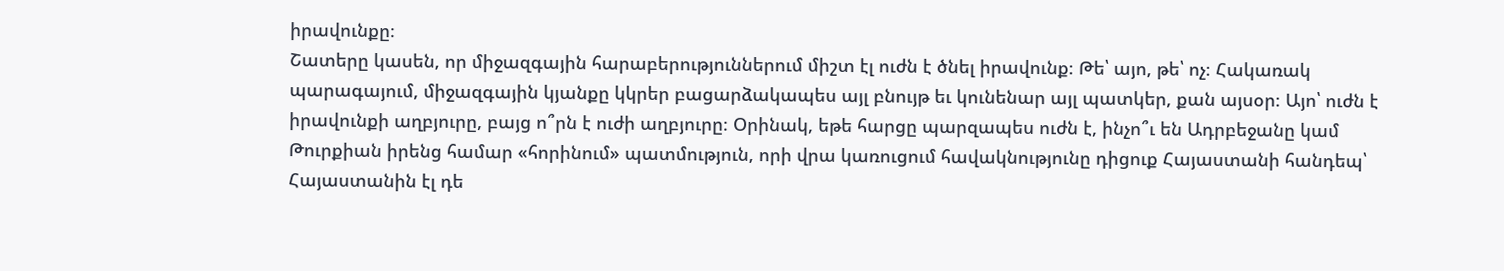իրավունքը։
Շատերը կասեն, որ միջազգային հարաբերություններում միշտ էլ ուժն է ծնել իրավունք։ Թե՝ այո, թե՝ ոչ։ Հակառակ պարագայում, միջազգային կյանքը կկրեր բացարձակապես այլ բնույթ եւ կունենար այլ պատկեր, քան այսօր։ Այո՝ ուժն է իրավունքի աղբյուրը, բայց ո՞րն է ուժի աղբյուրը։ Օրինակ, եթե հարցը պարզապես ուժն է, ինչո՞ւ են Ադրբեջանը կամ Թուրքիան իրենց համար «հորինում» պատմություն, որի վրա կառուցում հավակնությունը դիցուք Հայաստանի հանդեպ՝ Հայաստանին էլ դե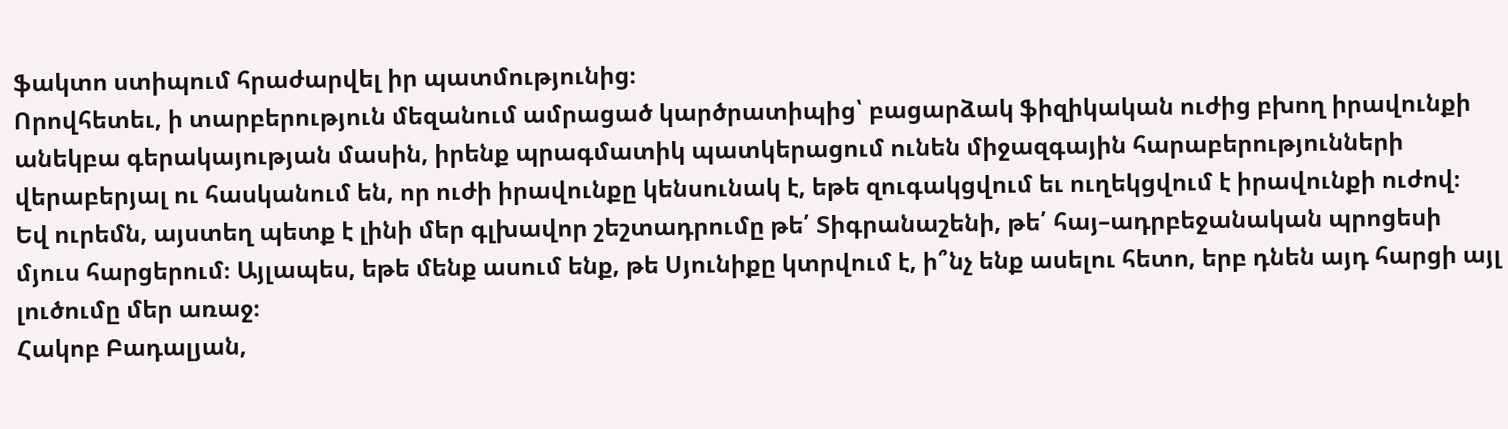ֆակտո ստիպում հրաժարվել իր պատմությունից։
Որովհետեւ, ի տարբերություն մեզանում ամրացած կարծրատիպից՝ բացարձակ ֆիզիկական ուժից բխող իրավունքի անեկբա գերակայության մասին, իրենք պրագմատիկ պատկերացում ունեն միջազգային հարաբերությունների վերաբերյալ ու հասկանում են, որ ուժի իրավունքը կենսունակ է, եթե զուգակցվում եւ ուղեկցվում է իրավունքի ուժով։
Եվ ուրեմն, այստեղ պետք է լինի մեր գլխավոր շեշտադրումը թե՛ Տիգրանաշենի, թե՛ հայ–ադրբեջանական պրոցեսի մյուս հարցերում։ Այլապես, եթե մենք ասում ենք, թե Սյունիքը կտրվում է, ի՞նչ ենք ասելու հետո, երբ դնեն այդ հարցի այլ լուծումը մեր առաջ։
Հակոբ Բադալյան,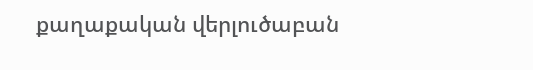քաղաքական վերլուծաբան